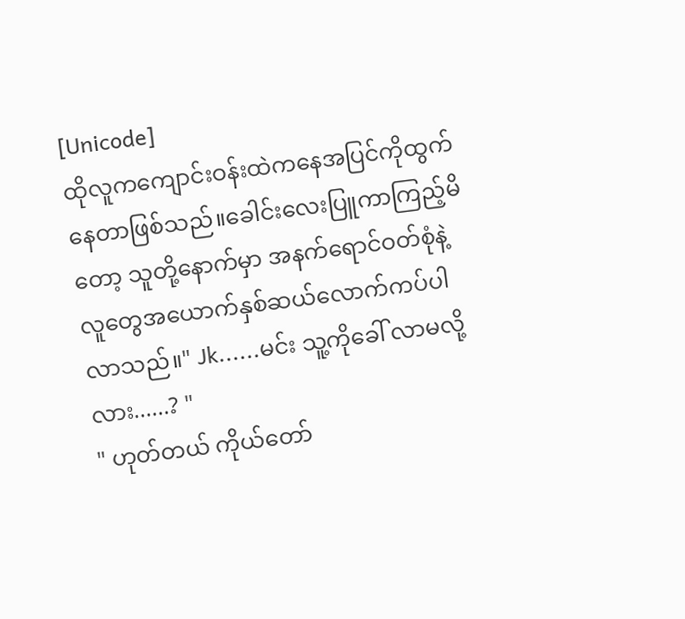[Unicode]
ထိုလူကကျောင်းဝန်းထဲကနေအပြင်ကိုထွက်နေတာဖြစ်သည်။ခေါင်းလေးပြူကာကြည့်မိတော့ သူတို့နောက်မှာ အနက်ရောင်ဝတ်စုံနဲ့လူတွေအယောက်နှစ်ဆယ်လောက်ကပ်ပါလာသည်။" Jk......မင်း သူ့ကိုခေါ် လာမလို့လား......? "
" ဟုတ်တယ် ကိုယ်တော်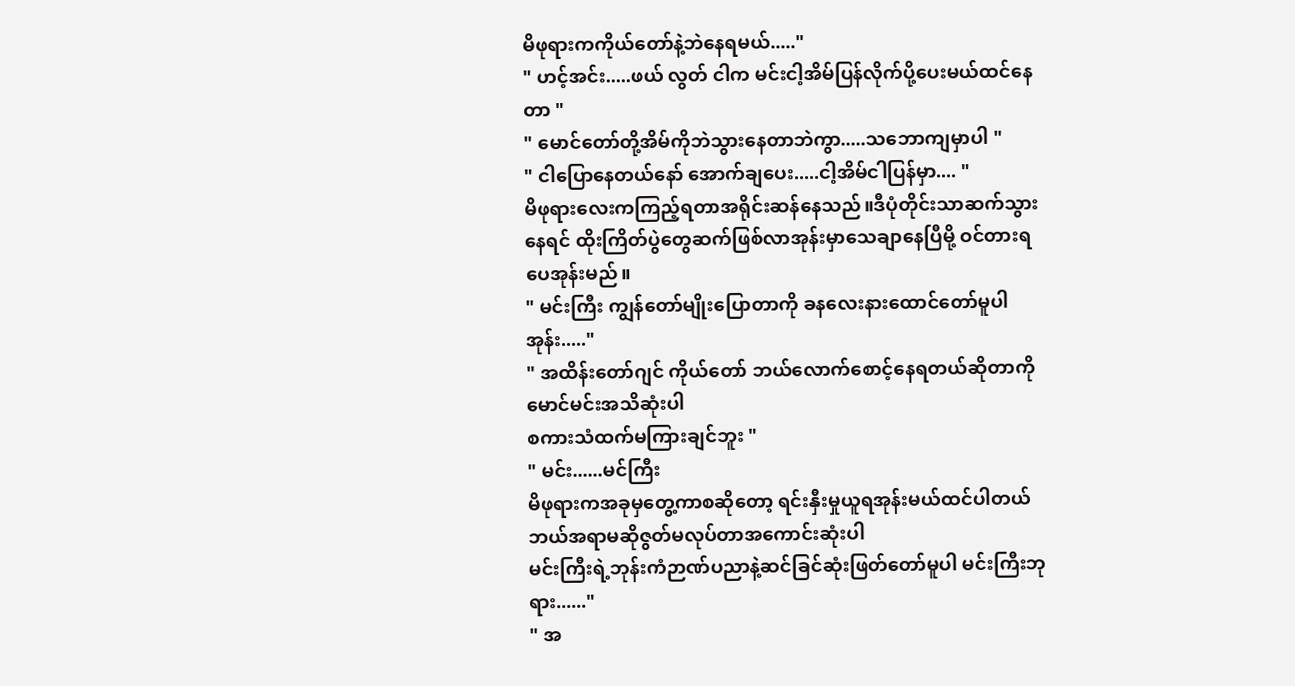မိဖုရားကကိုယ်တော်နဲ့ဘဲနေရမယ်....."
" ဟင့်အင်း.....ဖယ် လွတ် ငါက မင်းငါ့အိမ်ပြန်လိုက်ပို့ပေးမယ်ထင်နေတာ "
" မောင်တော်တို့အိမ်ကိုဘဲသွားနေတာဘဲကွာ.....သဘောကျမှာပါ "
" ငါပြောနေတယ်နော် အောက်ချပေး.....ငါ့အိမ်ငါပြန်မှာ.... "
မိဖုရားလေးကကြည့်ရတာအရိုင်းဆန်နေသည်။ဒီပုံတိုင်းသာဆက်သွားနေရင် ထိုးကြိတ်ပွဲတွေဆက်ဖြစ်လာအုန်းမှာသေချာနေပြီမို့ ဝင်တားရပေအုန်းမည်။
" မင်းကြီး ကျွန်တော်မျိုးပြောတာကို ခနလေးနားထောင်တော်မူပါအုန်း....."
" အထိန်းတော်ဂျင် ကိုယ်တော် ဘယ်လောက်စောင့်နေရတယ်ဆိုတာကိုမောင်မင်းအသိဆုံးပါ
စကားသံထက်မကြားချင်ဘူး "
" မင်း......မင်ကြီး
မိဖုရားကအခုမှတွေ့ကာစဆိုတော့ ရင်းနှီးမှုယူရအုန်းမယ်ထင်ပါတယ် ဘယ်အရာမဆိုဇွတ်မလုပ်တာအကောင်းဆုံးပါ
မင်းကြီးရဲ့ဘုန်းကံဉာဏ်ပညာနဲ့ဆင်ခြင်ဆုံးဖြတ်တော်မူပါ မင်းကြီးဘုရား......"
" အ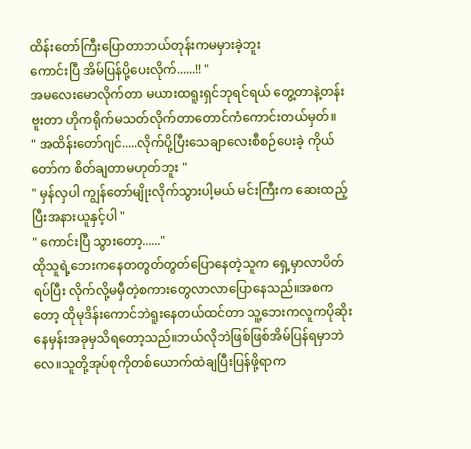ထိန်းတော်ကြီးပြောတာဘယ်တုန်းကမမှားခဲ့ဘူး
ကောင်းပြီ အိမ်ပြန်ပို့ပေးလိုက်......!! "
အမလေးမောလိုက်တာ မယားထရူးရှင်ဘုရင်ရယ် တွေ့တာနဲ့တန်းဗူးတာ ဟိုကရိုက်မသတ်လိုက်တာတောင်ကံကောင်းတယ်မှတ်။
" အထိန်းတော်ဂျင်.....လိုက်ပို့ပြီးသေချာလေးစီစဉ်ပေးခဲ့ ကိုယ်တော်က စိတ်ချတာမဟုတ်ဘူး "
" မှန်လှပါ ကျွန်တော်မျိုးလိုက်သွားပါ့မယ် မင်းကြီးက ဆေးထည့်ပြီးအနားယူနှင့်ပါ "
" ကောင်းပြီ သွားတော့......"
ထိုသူရဲ့ဘေးကနေတတွတ်တွတ်ပြောနေတဲ့သူက ရှေ့မှာလာပိတ်ရပ်ပြီး လိုက်လို့မမှီတဲ့စကားတွေလာလာပြောနေသည်။အစကတော့ ထိုမုဒိန်းကောင်ဘဲရူးနေတယ်ထင်တာ သူ့ဘေးကလူကပိုဆိုးနေမှန်းအခုမှသိရတော့သည်။ဘယ်လိုဘဲဖြစ်ဖြစ်အိမ်ပြန်ရမှာဘဲလေ။သူတို့အုပ်စုကိုတစ်ယောက်ထဲချပြီးပြန်ဖို့ရာက